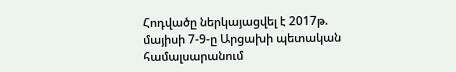Հոդվածը ներկայացվել է 2017թ. մայիսի 7-9-ը Արցախի պետական համալսարանում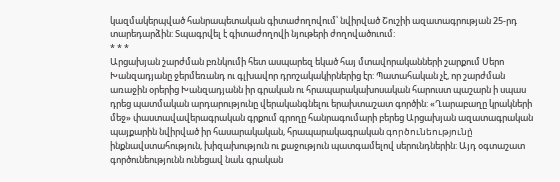կազմակերպված հանրապետական գիտաժողովում՝ նվիրված Շուշիի ազատագրության 25-րդ տարեդարձին: Տպագրվել է գիտաժողովի նյութերի ժողովածուում:
* * *
Արցախյան շարժման բռնկումի հետ ասպարեզ եկած հայ մտավորականների շարքում Սերո Խանզադյանը ջերմեռանդ ու գլխավոր դրոշակակիրներից էր: Պատահական չէ, որ շարժման առաջին օրերից Խանզադյանն իր գրական ու հրապարակախոսական հարուստ պաշարն ի սպաս դրեց պատմական արդարությունը վերականգնելու երախտաշատ գործին: «Ղարաբաղը կրակների մեջ» փաստավավերագրական գրքում գրողը հանրագումարի բերեց Արցախյան ազատագրական պայքարին նվիրված իր հասարակական, հրապարակագրական գործունեությունը̀ ինքնավստահություն, խիզախություն ու քաջություն պատգամելով սերունդներին: Այդ օգտաշատ գործունեությունն ունեցավ նաև գրական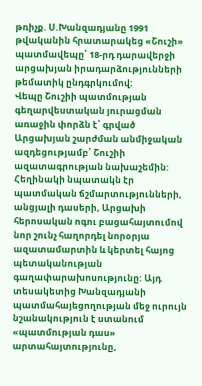թռիչք. Ս.Խանզադյանը 1991 թվականին հրատարակեց «Շուշի» պատմավեպը՝ 18-րդ դարավերջի արցախյան իրադարձությունների թեմատիկ ընդգրկումով:
Վեպը Շուշիի պատմության գեղարվեստական յուրացման առաջին փորձն է՝ գրված Արցախյան շարժման անմիջական ազդեցությամբ՝ Շուշիի ազատագրության նախաշեմին: Հեղինակի նպատակն էր պատմական ճշմարտությունների, անցյալի դասերի, Արցախի հերոսական ոգու բացահայտումով նոր շունչ հաղորդել նորօրյա ազատամարտին և կերտել հայոց պետականության գաղափարախոսությունը: Այդ տեսակետից Խանզադյանի պատմահայեցողության մեջ ուրույն նշանակություն է ստանում «պատմության դաս» արտահայտությունը,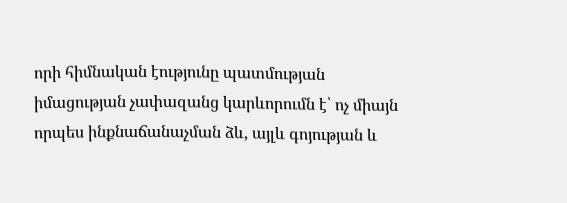որի հիմնական էությունը պատմության իմացության չափազանց կարևորումն է՝ ոչ միայն որպես ինքնաճանաչման ձև, այլև գոյության և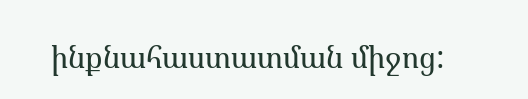ինքնահաստատման միջոց: